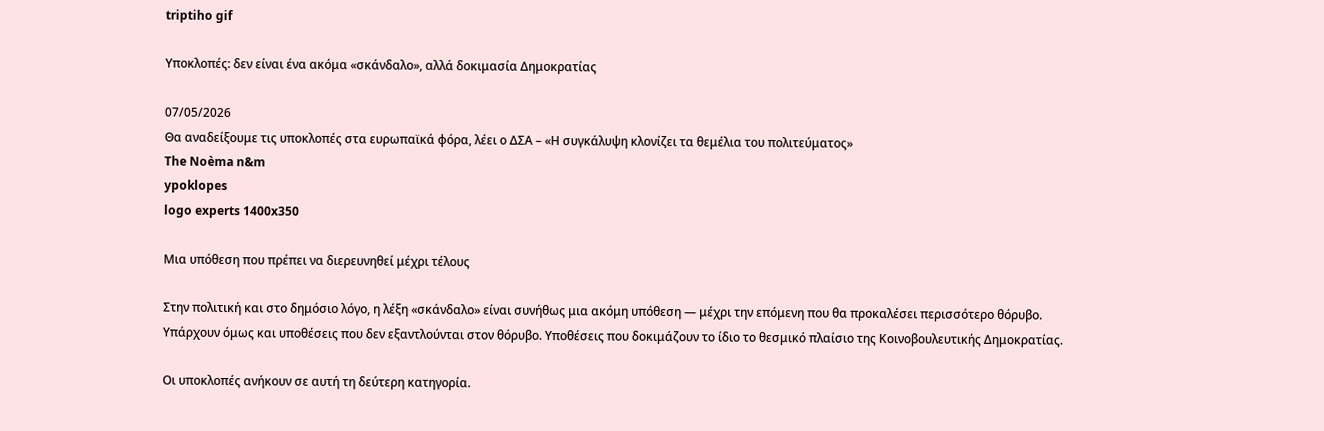triptiho gif

Υποκλοπές: δεν είναι ένα ακόμα «σκάνδαλο», αλλά δοκιμασία Δημοκρατίας

07/05/2026
Θα αναδείξουμε τις υποκλοπές στα ευρωπαϊκά φόρα, λέει ο ΔΣΑ – «Η συγκάλυψη κλονίζει τα θεμέλια του πολιτεύματος»
The Noèma n&m
ypoklopes
logo experts 1400x350

Μια υπόθεση που πρέπει να διερευνηθεί μέχρι τέλους

Στην πολιτική και στο δημόσιο λόγο, η λέξη «σκάνδαλο» είναι συνήθως μια ακόμη υπόθεση — μέχρι την επόμενη που θα προκαλέσει περισσότερο θόρυβο. Υπάρχουν όμως και υποθέσεις που δεν εξαντλούνται στον θόρυβο. Υποθέσεις που δοκιμάζουν το ίδιο το θεσμικό πλαίσιο της Κοινοβουλευτικής Δημοκρατίας.

Οι υποκλοπές ανήκουν σε αυτή τη δεύτερη κατηγορία.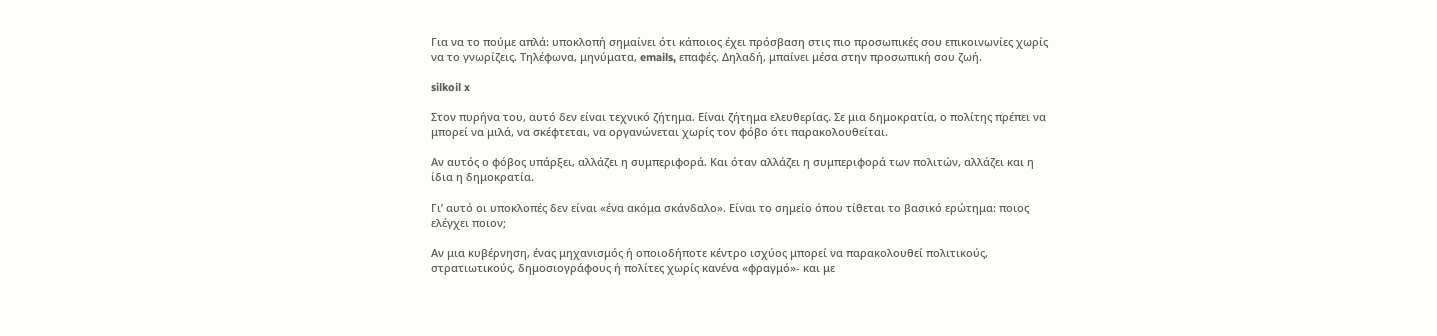Για να το πούμε απλά: υποκλοπή σημαίνει ότι κάποιος έχει πρόσβαση στις πιο προσωπικές σου επικοινωνίες χωρίς να το γνωρίζεις. Τηλέφωνα, μηνύματα, emails, επαφές. Δηλαδή, μπαίνει μέσα στην προσωπική σου ζωή.

silkoil x

Στον πυρήνα του, αυτό δεν είναι τεχνικό ζήτημα. Είναι ζήτημα ελευθερίας. Σε μια δημοκρατία, ο πολίτης πρέπει να μπορεί να μιλά, να σκέφτεται, να οργανώνεται χωρίς τον φόβο ότι παρακολουθείται.

Αν αυτός ο φόβος υπάρξει, αλλάζει η συμπεριφορά. Και όταν αλλάζει η συμπεριφορά των πολιτών, αλλάζει και η ίδια η δημοκρατία.

Γι’ αυτό οι υποκλοπές δεν είναι «ένα ακόμα σκάνδαλο». Είναι το σημείο όπου τίθεται το βασικό ερώτημα: ποιος ελέγχει ποιον;

Αν μια κυβέρνηση, ένας μηχανισμός ή οποιοδήποτε κέντρο ισχύος μπορεί να παρακολουθεί πολιτικούς, στρατιωτικούς, δημοσιογράφους ή πολίτες χωρίς κανένα «φραγμό»- και με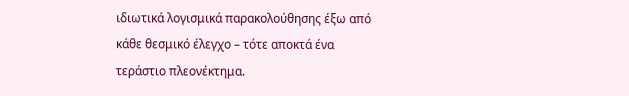ιδιωτικά λογισμικά παρακολούθησης έξω από κάθε θεσμικό έλεγχο – τότε αποκτά ένα τεράστιο πλεονέκτημα.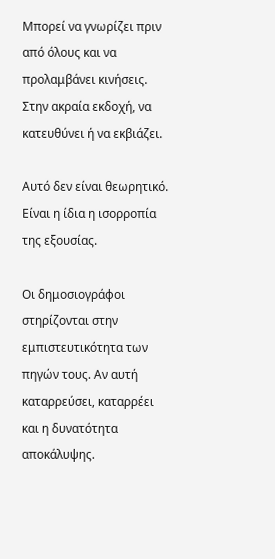Μπορεί να γνωρίζει πριν από όλους και να προλαμβάνει κινήσεις. Στην ακραία εκδοχή, να κατευθύνει ή να εκβιάζει.

Αυτό δεν είναι θεωρητικό. Είναι η ίδια η ισορροπία της εξουσίας.

Οι δημοσιογράφοι στηρίζονται στην εμπιστευτικότητα των πηγών τους. Αν αυτή καταρρεύσει, καταρρέει και η δυνατότητα αποκάλυψης.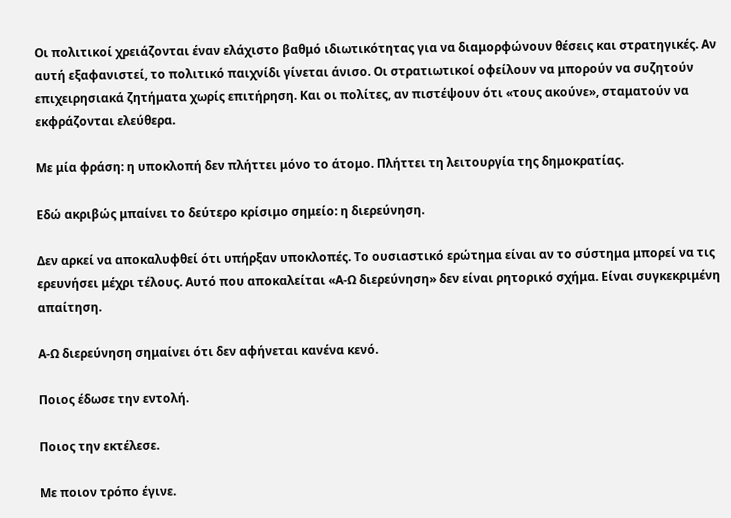Οι πολιτικοί χρειάζονται έναν ελάχιστο βαθμό ιδιωτικότητας για να διαμορφώνουν θέσεις και στρατηγικές. Αν αυτή εξαφανιστεί, το πολιτικό παιχνίδι γίνεται άνισο. Οι στρατιωτικοί οφείλουν να μπορούν να συζητούν επιχειρησιακά ζητήματα χωρίς επιτήρηση. Και οι πολίτες, αν πιστέψουν ότι «τους ακούνε», σταματούν να εκφράζονται ελεύθερα.

Με μία φράση: η υποκλοπή δεν πλήττει μόνο το άτομο. Πλήττει τη λειτουργία της δημοκρατίας.

Εδώ ακριβώς μπαίνει το δεύτερο κρίσιμο σημείο: η διερεύνηση.

Δεν αρκεί να αποκαλυφθεί ότι υπήρξαν υποκλοπές. Το ουσιαστικό ερώτημα είναι αν το σύστημα μπορεί να τις ερευνήσει μέχρι τέλους. Αυτό που αποκαλείται «Α-Ω διερεύνηση» δεν είναι ρητορικό σχήμα. Είναι συγκεκριμένη απαίτηση.

Α-Ω διερεύνηση σημαίνει ότι δεν αφήνεται κανένα κενό.

Ποιος έδωσε την εντολή.

Ποιος την εκτέλεσε.

Με ποιον τρόπο έγινε.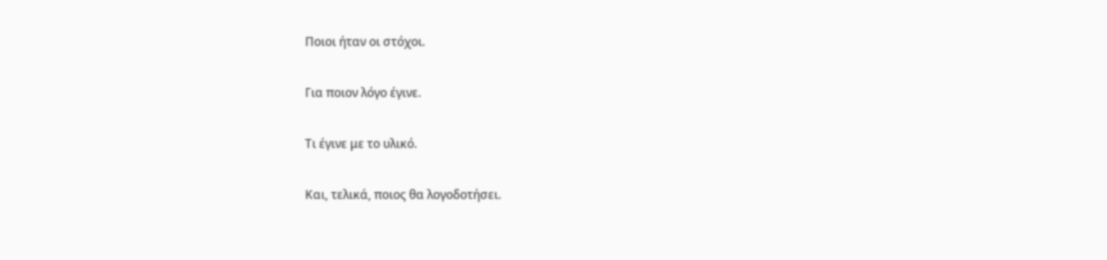Ποιοι ήταν οι στόχοι.

Για ποιον λόγο έγινε.

Τι έγινε με το υλικό.

Και, τελικά, ποιος θα λογοδοτήσει.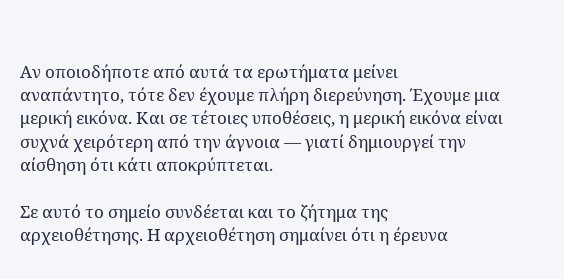Αν οποιοδήποτε από αυτά τα ερωτήματα μείνει αναπάντητο, τότε δεν έχουμε πλήρη διερεύνηση. Έχουμε μια μερική εικόνα. Και σε τέτοιες υποθέσεις, η μερική εικόνα είναι συχνά χειρότερη από την άγνοια — γιατί δημιουργεί την αίσθηση ότι κάτι αποκρύπτεται.

Σε αυτό το σημείο συνδέεται και το ζήτημα της αρχειοθέτησης. Η αρχειοθέτηση σημαίνει ότι η έρευνα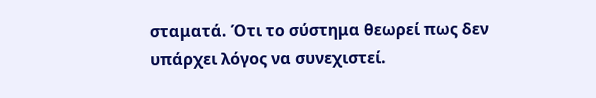σταματά. Ότι το σύστημα θεωρεί πως δεν υπάρχει λόγος να συνεχιστεί.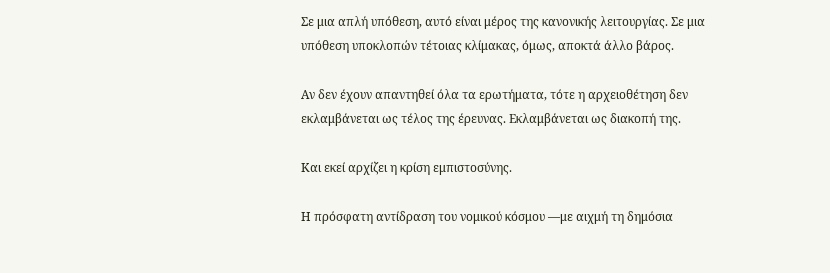Σε μια απλή υπόθεση, αυτό είναι μέρος της κανονικής λειτουργίας. Σε μια υπόθεση υποκλοπών τέτοιας κλίμακας, όμως, αποκτά άλλο βάρος.

Αν δεν έχουν απαντηθεί όλα τα ερωτήματα, τότε η αρχειοθέτηση δεν εκλαμβάνεται ως τέλος της έρευνας. Εκλαμβάνεται ως διακοπή της.

Και εκεί αρχίζει η κρίση εμπιστοσύνης.

Η πρόσφατη αντίδραση του νομικού κόσμου —με αιχμή τη δημόσια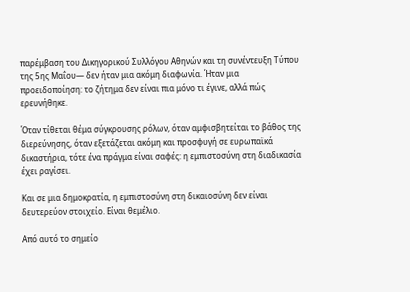παρέμβαση του Δικηγορικού Συλλόγου Αθηνών και τη συνέντευξη Τύπου της 5ης Μαΐου— δεν ήταν μια ακόμη διαφωνία. Ήταν μια προειδοποίηση: το ζήτημα δεν είναι πια μόνο τι έγινε, αλλά πώς ερευνήθηκε.

Όταν τίθεται θέμα σύγκρουσης ρόλων, όταν αμφισβητείται το βάθος της διερεύνησης, όταν εξετάζεται ακόμη και προσφυγή σε ευρωπαϊκά δικαστήρια, τότε ένα πράγμα είναι σαφές: η εμπιστοσύνη στη διαδικασία έχει ραγίσει.

Και σε μια δημοκρατία, η εμπιστοσύνη στη δικαιοσύνη δεν είναι δευτερεύον στοιχείο. Είναι θεμέλιο.

Από αυτό το σημείο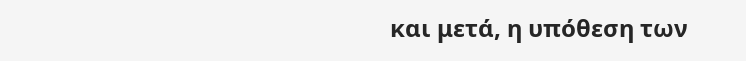και μετά, η υπόθεση των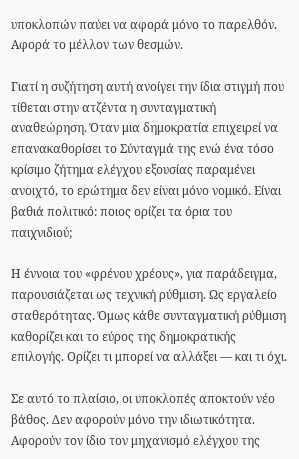υποκλοπών παύει να αφορά μόνο το παρελθόν. Αφορά το μέλλον των θεσμών.

Γιατί η συζήτηση αυτή ανοίγει την ίδια στιγμή που τίθεται στην ατζέντα η συνταγματική αναθεώρηση. Όταν μια δημοκρατία επιχειρεί να επανακαθορίσει το Σύνταγμά της ενώ ένα τόσο κρίσιμο ζήτημα ελέγχου εξουσίας παραμένει ανοιχτό, το ερώτημα δεν είναι μόνο νομικό. Είναι βαθιά πολιτικό: ποιος ορίζει τα όρια του παιχνιδιού;

Η έννοια του «φρένου χρέους», για παράδειγμα, παρουσιάζεται ως τεχνική ρύθμιση. Ως εργαλείο σταθερότητας. Όμως κάθε συνταγματική ρύθμιση καθορίζει και το εύρος της δημοκρατικής επιλογής. Ορίζει τι μπορεί να αλλάξει — και τι όχι.

Σε αυτό το πλαίσιο, οι υποκλοπές αποκτούν νέο βάθος. Δεν αφορούν μόνο την ιδιωτικότητα. Αφορούν τον ίδιο τον μηχανισμό ελέγχου της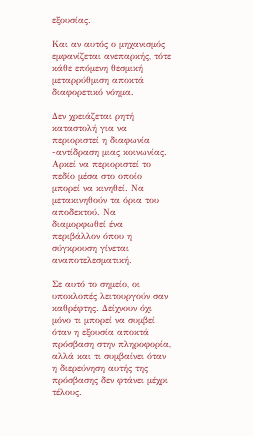εξουσίας.

Και αν αυτός ο μηχανισμός εμφανίζεται ανεπαρκής, τότε κάθε επόμενη θεσμική μεταρρύθμιση αποκτά διαφορετικό νόημα.

Δεν χρειάζεται ρητή καταστολή για να περιοριστεί η διαφωνία -αντίδραση μιας κοινωνίας. Αρκεί να περιοριστεί το πεδίο μέσα στο οποίο μπορεί να κινηθεί. Να μετακινηθούν τα όρια του αποδεκτού. Να διαμορφωθεί ένα περιβάλλον όπου η σύγκρουση γίνεται αναποτελεσματική.

Σε αυτό το σημείο, οι υποκλοπές λειτουργούν σαν καθρέφτης. Δείχνουν όχι μόνο τι μπορεί να συμβεί όταν η εξουσία αποκτά πρόσβαση στην πληροφορία, αλλά και τι συμβαίνει όταν η διερεύνηση αυτής της πρόσβασης δεν φτάνει μέχρι τέλους.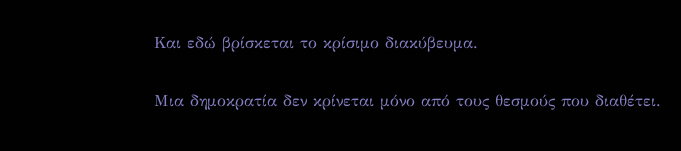Και εδώ βρίσκεται το κρίσιμο διακύβευμα.

Μια δημοκρατία δεν κρίνεται μόνο από τους θεσμούς που διαθέτει.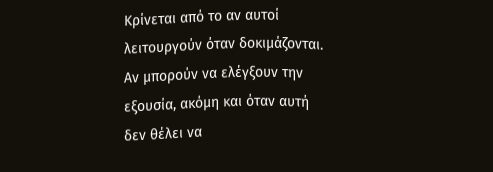Κρίνεται από το αν αυτοί λειτουργούν όταν δοκιμάζονται. Αν μπορούν να ελέγξουν την εξουσία, ακόμη και όταν αυτή δεν θέλει να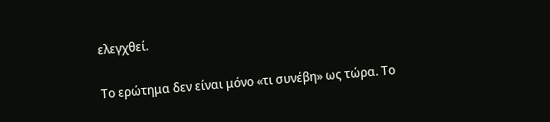ελεγχθεί.

Το ερώτημα δεν είναι μόνο «τι συνέβη» ως τώρα. Το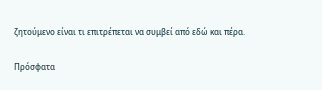ζητούμενο είναι τι επιτρέπεται να συμβεί από εδώ και πέρα.

Πρόσφατα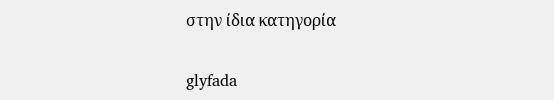στην ίδια κατηγορία

glyfada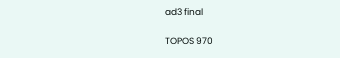ad3 final

TOPOS 970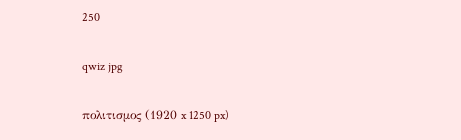250

qwiz jpg

πολιτισμος (1920 x 1250 px)